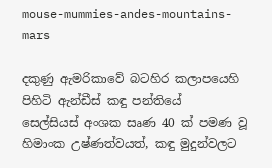mouse-mummies-andes-mountains-mars

දකුණු ඇමරිකාවේ බටහිර කලාපයෙහි පිහිටි ඇන්ඩීස් කඳු පන්තියේ
සෙල්සියස් අංශක සෘණ 40 ක් පමණ වූ හිමාංක උෂ්ණත්වයත්, කඳු මුදුන්වලට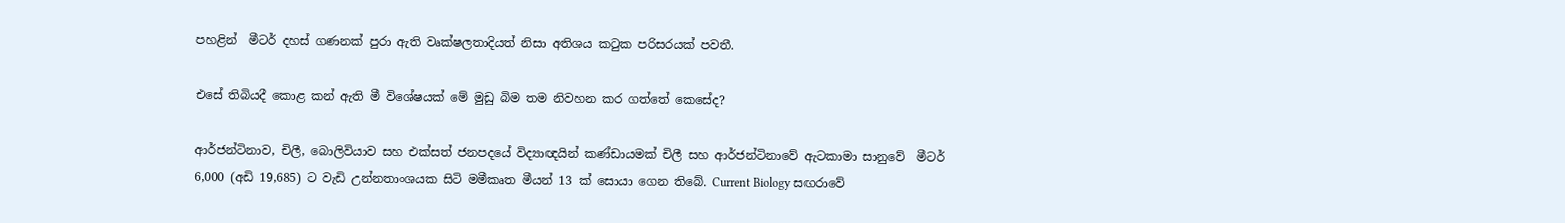පහළින්  මීටර් දහස් ගණනක් පුරා ඇති වෘක්ෂලතාදියත් නිසා අතිශය කටුක පරිසරයක් පවතී.

එසේ තිබියදී කොළ කන් ඇති මී විශේෂයක් මේ මුඩු බිම තම නිවහන කර ගත්තේ කෙසේද?

ආර්ජන්ටිනාව, චිලී, බොලිවියාව සහ එක්සත් ජනපදයේ විද්‍යාඥයින් කණ්ඩායමක් චිලී සහ ආර්ජන්ටිනාවේ ඇටකාමා සානුවේ  මීටර් 6,000 (අඩි 19,685) ට වැඩි උන්නතාංශයක සිටි මමීකෘත මීයන් 13 ක් සොයා ගෙන තිබේ. Current Biology සඟරාවේ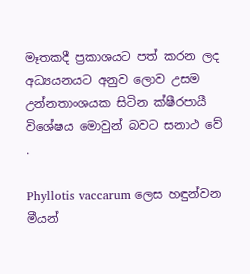මෑතකදී ප්‍රකාශයට පත් කරන ලද අධ්‍යයනයට අනුව ලොව උසම උන්නතාංශයක සිටින ක්ෂීරපායී විශේෂය මොවුන් බවට සනාථ වේ  .

Phyllotis vaccarum ලෙස හඳුන්වන මීයන්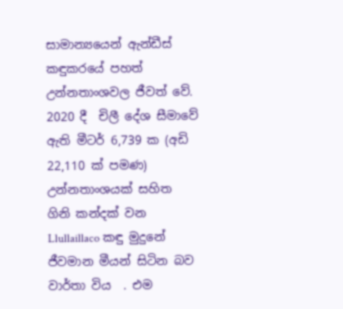සාමාන්‍යයෙන් ඇන්ඩීස් කඳුකරයේ පහත් උන්නතාංශවල ජීවත් වේ. 2020 දී  චිලී දේශ සීමාවේ ඇති මීටර් 6,739 ක (අඩි 22,110 ක් පමණ)  උන්නතාංශයක් සහිත ගිනි කන්දක් වන Llullaillaco කඳු මුදුනේ ජීවමාන මීයන් සිටින බව වාර්තා විය  . එම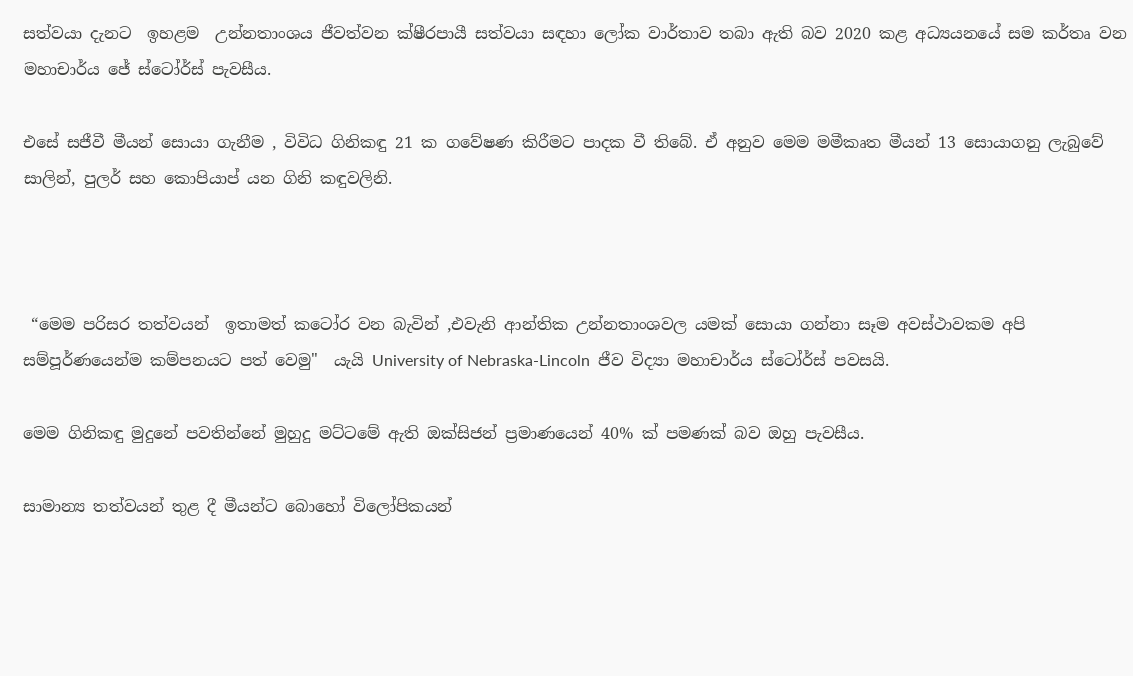සත්වයා දැනට  ඉහළම  උන්නතාංශය ජීවත්වන ක්ෂීරපායී සත්වයා සඳහා ලෝක වාර්තාව තබා ඇති බව 2020 කළ අධ්‍යයනයේ සම කර්තෘ වන මහාචාර්ය ජේ ස්ටෝර්ස් පැවසීය.

එසේ සජීවී මීයන් සොයා ගැනීම , විවිධ ගිනිකඳු 21 ක ගවේෂණ කිරීමට පාදක වී තිබේ. ඒ අනුව මෙම මමීකෘත මීයන් 13 සොයාගනු ලැබුවේ සාලින්, පුලර් සහ කොපියාප් යන ගිනි කඳුවලිනි.



 “මෙම පරිසර තත්වයන්  ඉතාමත් කටෝර වන බැවින් ,එවැනි ආන්තික උන්නතාංශවල යමක් සොයා ගන්නා සෑම අවස්ථාවකම අපි සම්පූර්ණයෙන්ම කම්පනයට පත් වෙමු"  යැයි University of Nebraska-Lincoln  ජීව විද්‍යා මහාචාර්ය ස්ටෝර්ස් පවසයි.

මෙම ගිනිකඳු මුදුනේ පවතින්නේ මුහුදු මට්ටමේ ඇති ඔක්සිජන් ප්‍රමාණයෙන් 40% ක් පමණක් බව ඔහු පැවසීය.

සාමාන්‍ය තත්වයන් තුළ දී මීයන්ට බොහෝ විලෝපිකයන්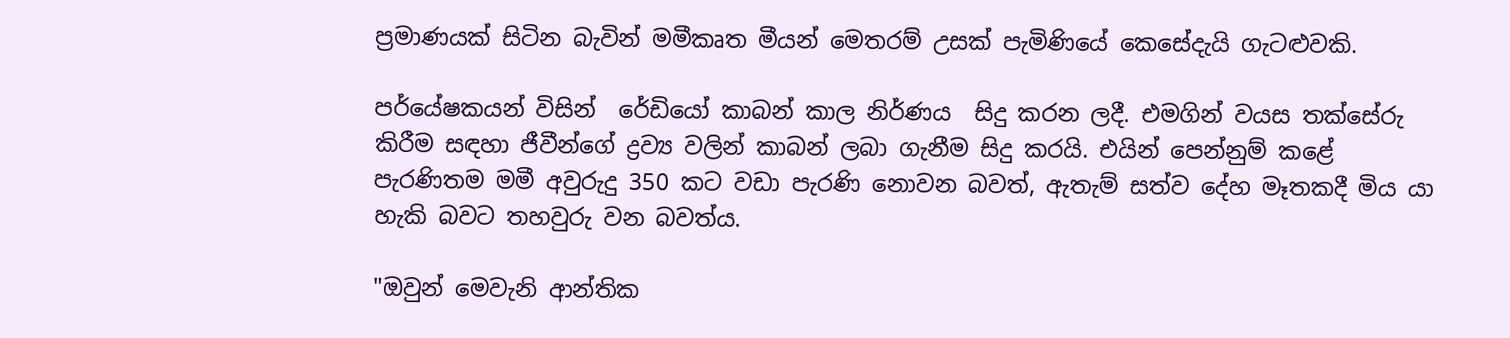ප්‍රමාණයක් සිටින බැවින් මමීකෘත මීයන් මෙතරම් උසක් පැමිණියේ කෙසේදැයි ගැටළුවකි.

පර්යේෂකයන් විසින්  රේඩියෝ කාබන් කාල නිර්ණය  සිදු කරන ලදී. එමගින් වයස තක්සේරු කිරීම සඳහා ජීවීන්ගේ ද්‍රව්‍ය වලින් කාබන් ලබා ගැනීම සිදු කරයි. එයින් පෙන්නුම් කළේ පැරණිතම මමී අවුරුදු 350 කට වඩා පැරණි නොවන බවත්, ඇතැම් සත්ව දේහ මෑතකදී මිය යා හැකි බවට තහවුරු වන බවත්ය.

"ඔවුන් මෙවැනි ආන්තික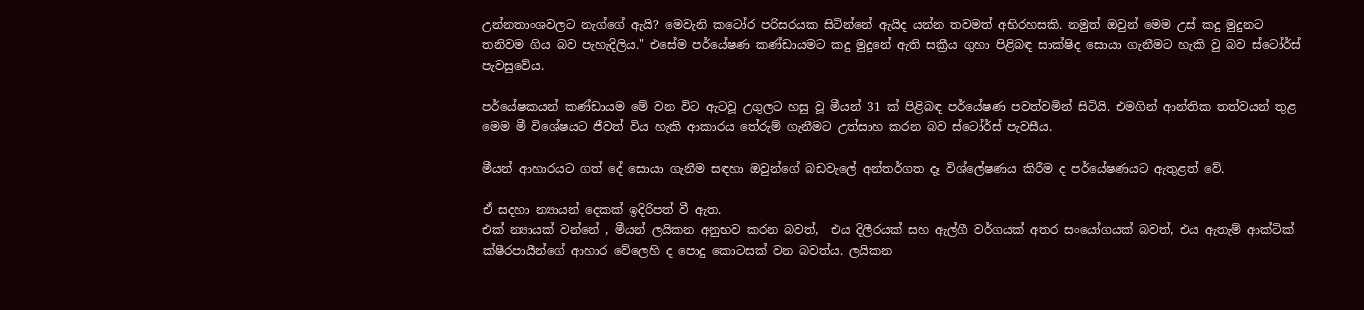උන්නතාංශවලට නැග්ගේ ඇයි? මෙවැනි කටෝර පරිසරයක සිටින්නේ ඇයිද යන්න තවමත් අභිරහසකි. නමුත් ඔවුන් මෙම උස් කදු මුදුනට තනිවම ගිය බව පැහැදිලිය." එසේම පර්යේෂණ කණ්ඩායමට කදු මුදුනේ ඇති සක්‍රීය ගුහා පිළිබඳ සාක්ෂිද සොයා ගැනීමට හැකි වු බව ස්ටෝර්ස් පැවසුවේය.

පර්යේෂකයන් කණ්ඩායම මේ වන විට ඇටවූ උගුලට හසු වූ මීයන් 31 ක් පිළිබඳ පර්යේෂණ පවත්වමින් සිටියි. එමගින් ආන්තික තත්වයන් තුළ මෙම මී විශේෂයට ජීවත් විය හැකි ආකාරය තේරුම් ගැනීමට උත්සාහ කරන බව ස්ටෝර්ස් පැවසීය.

මීයන් ආහාරයට ගත් දේ සොයා ගැනීම සඳහා ඔවුන්ගේ බඩවැලේ අන්තර්ගත දෑ විශ්ලේෂණය කිරීම ද පර්යේෂණයට ඇතුළත් වේ.

ඒ සදහා න්‍යායන් දෙකක් ඉදිරිපත් වී ඇත.
එක් න්‍යායක් වන්නේ , මීයන් ලයිකන අනුභව කරන බවත්,  එය දිලීරයක් සහ ඇල්ගී වර්ගයක් අතර සංයෝගයක් බවත්, එය ඇතැම් ආක්ටික් ක්ෂීරපායීන්ගේ ආහාර වේලෙහි ද පොදු කොටසක් වන බවත්ය. ලයිකන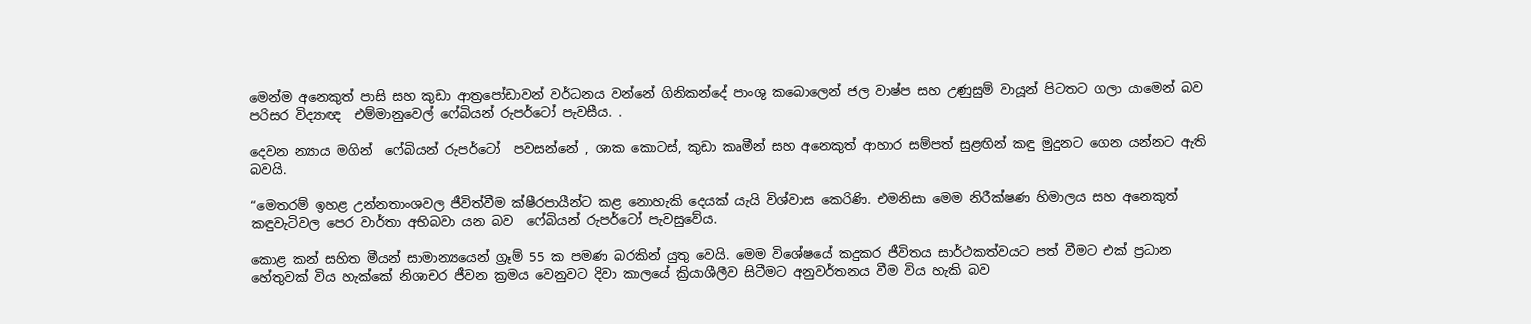මෙන්ම අනෙකුත් පාසි සහ කුඩා ආත්‍රපෝඩාවන් වර්ධනය වන්නේ ගිනිකන්දේ පාංශු කබොලෙන් ජල වාෂ්ප සහ උණුසුම් වායූන් පිටතට ගලා යාමෙන් බව පරිසර විද්‍යාඥ  එම්මානුවෙල් ෆේබියන් රුපර්ටෝ පැවසීය. .

දෙවන න්‍යාය මගින්  ෆේබියන් රුපර්ටෝ  පවසන්නේ , ශාක කොටස්, කුඩා කෘමීන් සහ අනෙකුත් ආහාර සම්පත් සුළඟින් කඳු මුදුනට ගෙන යන්නට ඇති බවයි.

“මෙතරම් ඉහළ උන්නතාංශවල ජීවිත්වීම ක්ෂීරපායීන්ට කළ නොහැකි දෙයක් යැයි විශ්වාස කෙරිණි. එමනිසා මෙම නිරීක්ෂණ හිමාලය සහ අනෙකුත් කඳුවැටිවල පෙර වාර්තා අභිබවා යන බව  ෆේබියන් රුපර්ටෝ පැවසුවේය.

කොළ කන් සහිත මීයන් සාමාන්‍යයෙන් ග්‍රෑම් 55 ක පමණ බරකින් යුතු වෙයි. මෙම විශේෂයේ කදුකර ජීවිතය සාර්ථකත්වයට පත් වීමට එක් ප්‍රධාන හේතුවක් විය හැක්කේ නිශාචර ජීවන ක්‍රමය වෙනුවට දිවා කාලයේ ක්‍රියාශීලීව සිටීමට අනුවර්තනය වීම විය හැකි බව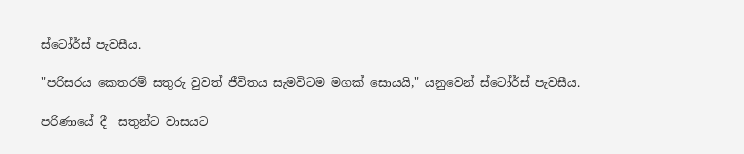ස්ටෝර්ස් පැවසීය.

"පරිසරය කෙතරම් සතුරු වුවත් ජීවිතය සැමවිටම මගක් සොයයි," යනුවෙන් ස්ටෝර්ස් පැවසීය.

පරිණායේ දී  සතුන්ට වාසයට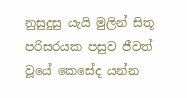නුසුදුසු යැයි මුලින් සිතූ පරිසරයක පසුව ජීවත් වූයේ කෙසේද යන්න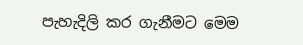පැහැදිලි කර ගැනීමට මෙම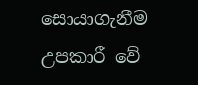සොයාගැනීම උපකාරී වේ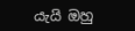යැයි ඔහු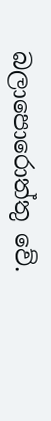බලාපොරොත්තු වේ.